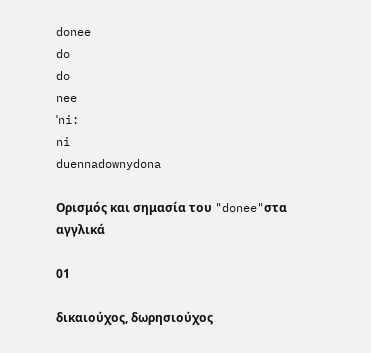donee
do
do
nee
ˈni:
ni
duennadownydona

Ορισμός και σημασία του "donee"στα αγγλικά

01

δικαιούχος, δωρησιούχος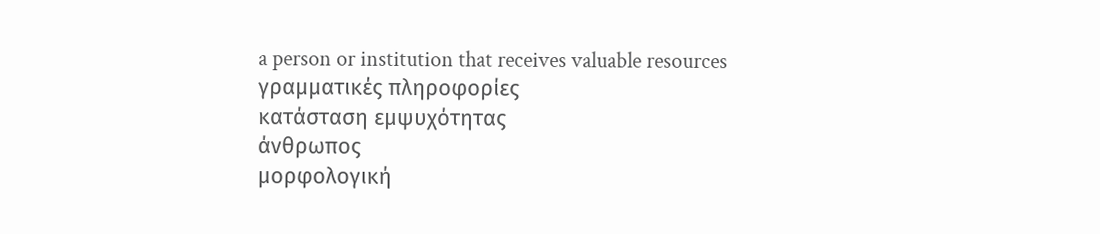a person or institution that receives valuable resources
γραμματικές πληροφορίες
κατάσταση εμψυχότητας
άνθρωπος
μορφολογική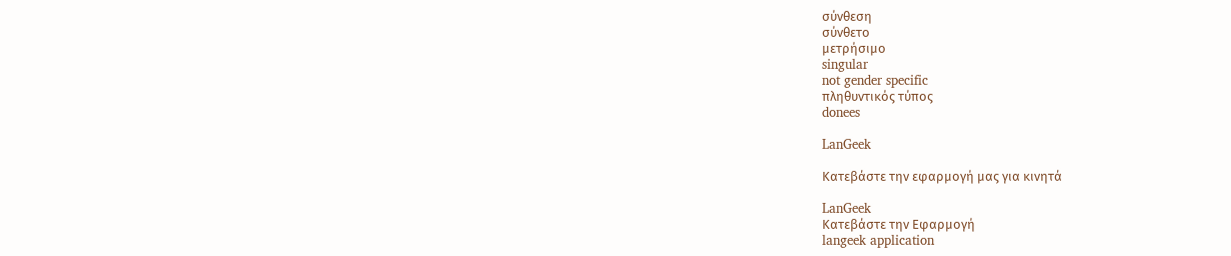σύνθεση
σύνθετο
μετρήσιμο
singular
not gender specific
πληθυντικός τύπος
donees

LanGeek

Κατεβάστε την εφαρμογή μας για κινητά

LanGeek
Κατεβάστε την Εφαρμογή
langeek application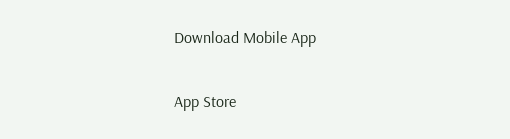Download Mobile App

App Store